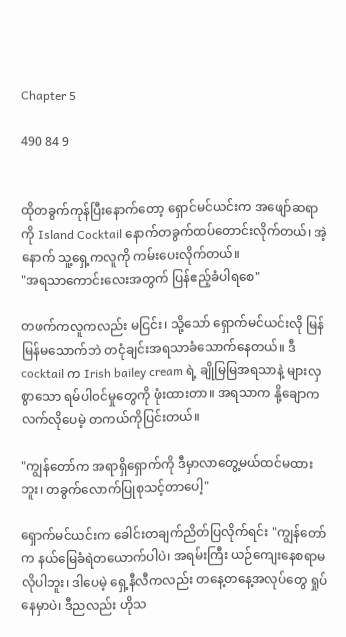Chapter 5

490 84 9


ထိုတခွက်ကုန်ပြီးနောက်တော့ ရှောင်မင်ယင်းက အဖျော်ဆရာကို Island Cocktail နောက်တခွက်ထပ်တောင်းလိုက်တယ်၊ အဲ့နောက် သူ့ရှေ့ကလူကို ကမ်းပေးလိုက်တယ်။
"အရသာကောင်းလေးအတွက် ပြန်ဧည့်ခံပါရစေ"

တဖက်ကလူကလည်း မငြင်း၊ သို့သော် ရှောက်မင်ယင်းလို မြန်မြန်မသောက်ဘဲ တငုံချင်းအရသာခံသောက်နေတယ်။ ဒီ cocktail က Irish bailey cream ရဲ့ ချိုမြမြအရသာနဲ့ များလှစွာသော ရမ်ပါ၀င်မှုတွေကို ဖုံးထားတာ။ အရသာက နို့ချောကလက်လိုပေမဲ့ တကယ်ကိုပြင်းတယ်။

"ကျွန်တော်က အရာရှိရှောက်ကို ဒီမှာလာတွေ့မယ်ထင်မထားဘူး၊ တခွက်လောက်ပြုစုသင့်တာပေါ့"

ရှောက်မင်ယင်းက ခေါင်းတချက်ညိတ်ပြလိုက်ရင်း "ကျွန်တော်က နယ်မြေခံရဲတယောက်ပါပဲ၊ အရမ်းကြီး ယဉ်ကျေးနေစရာမလိုပါဘူး၊ ဒါပေမဲ့ ရှေ့နီလီကလည်း တနေ့တနေ့အလုပ်တွေ ရှုပ်နေမှာပဲ၊ ဒီညလည်း ဟိုသ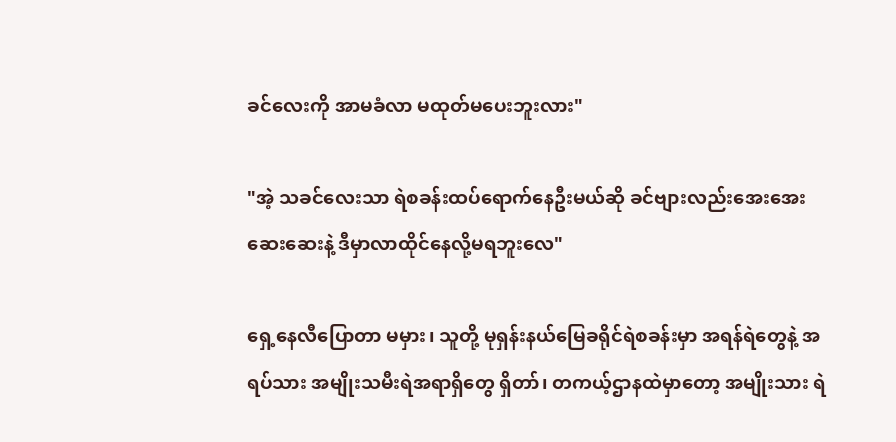ခင်လေးကို အာမခံလာ မထုတ်မပေးဘူးလား"

"အဲ့ သခင်လေးသာ ရဲစခန်းထပ်ရောက်နေဦးမယ်ဆို ခင်ဗျားလည်းအေးအေးဆေးဆေးနဲ့ ဒီမှာလာထိုင်နေလို့မရဘူးလေ"

ရှေ့နေလီပြောတာ မမှား၊ သူတို့ မုရှန်းနယ်မြေခရိုင်ရဲစခန်းမှာ အရန်ရဲတွေနဲ့ အရပ်သား အမျိုးသမီးရဲအရာရှိတွေ ရှိတာ်၊ တကယ့်ဌာနထဲမှာတော့ အမျိုးသား ရဲ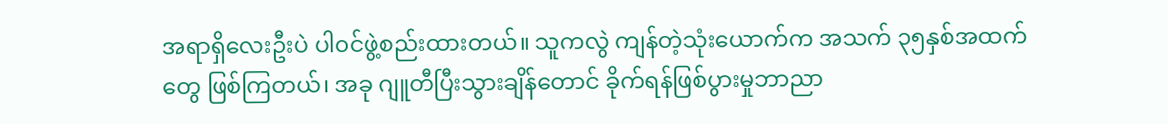အရာရှိလေးဦးပဲ ပါ၀င်ဖွဲ့စည်းထားတယ်။ သူကလွဲ ကျန်တဲ့သုံးယောက်က အသက် ၃၅နှစ်အထက်တွေ ဖြစ်ကြတယ်၊ အခု ဂျူတီပြီးသွားချိန်တောင် ခိုက်ရန်ဖြစ်ပွားမှုဘာညာ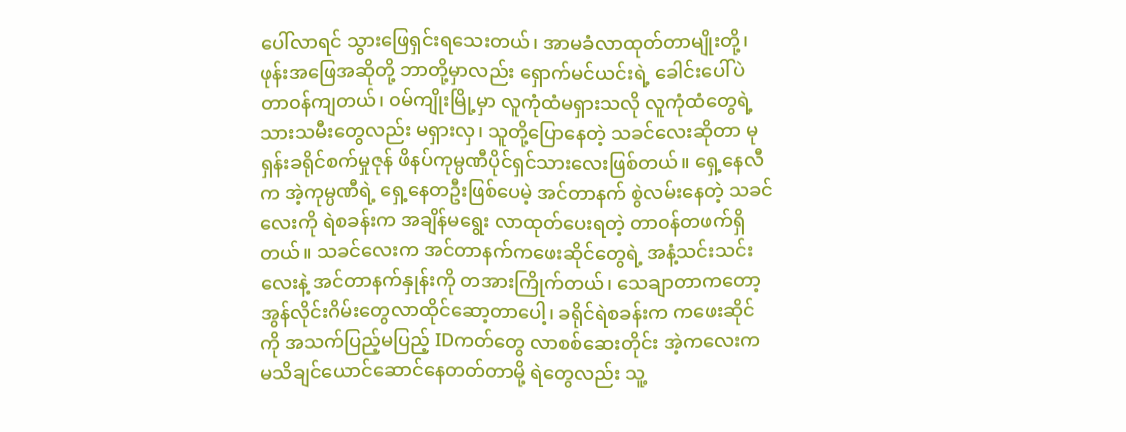ပေါ်လာရင် သွားဖြေရှင်းရ‌သေးတယ်၊ အာမခံလာထုတ်တာမျိုးတို့၊ ဖုန်းအဖြေအဆိုတို့ ဘာတို့မှာလည်း ရှောက်မင်ယင်းရဲ့ ခေါင်းပေါ်ပဲ တာ၀န်ကျတယ်၊ ၀မ်ကျိုးမြို့မှာ လူကုံထံမရှားသလို လူကုံထံတွေရဲ့ သားသမီးတွေလည်း မရှားလှ၊ သူတို့ပြောနေတဲ့ သခင်လေးဆိုတာ မုရှန်းခရိုင်စက်မှုဇုန် ဖိနပ်ကုမ္ပဏီပိုင်ရှင်သားလေးဖြစ်တယ်။ ရှေ့နေလီက အဲ့ကုမ္ပဏီရဲ့ ရှေ့နေတဦးဖြစ်ပေမဲ့ အင်တာနက် စွဲလမ်းနေတဲ့ သခင်လေးကို ရဲစခန်းက အချိန်မရွေး လာထုတ်ပေးရတဲ့ တာ၀န်တဖက်ရှိတယ်။ သခင်လေးက အင်တာနက်ကဖေးဆိုင်တွေရဲ့ အနံ့သင်းသင်းလေးနဲ့ အင်တာနက်နှုန်းကို တအားကြိုက်တယ်၊ သေချာတာကတော့ အွန်လိုင်းဂိမ်းတွေလာထိုင်ဆော့တာပေါ့၊ ခရိုင်ရဲစခန်းက ကဖေးဆိုင်ကို အသက်ပြည့်မပြည့် IDကတ်တွေ လာစစ်ဆေးတိုင်း အဲ့ကလေးက မသိချင်ယောင်ဆောင်နေတတ်တာမို့ ရဲတွေလည်း သူ့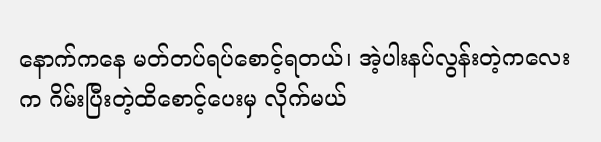နောက်ကနေ မတ်တပ်ရပ်စောင့်ရတယ်၊ အဲ့ပါးနပ်လွန်းတဲ့ကလေးက ဂိမ်းပြီးတဲ့ထိစောင့်ပေးမှ လိုက်မယ်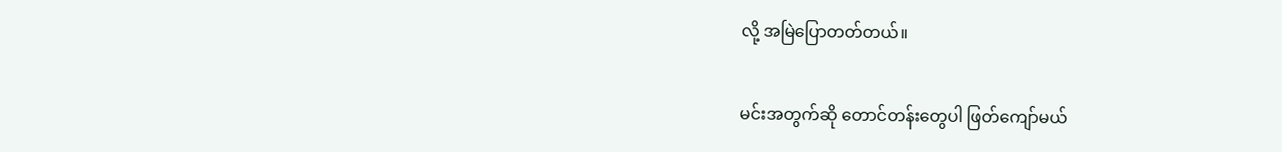လို့ အမြဲပြောတတ်တယ်။

မင်းအတွက်ဆို တောင်တန်းတွေပါ ဖြတ်ကျော်မယ်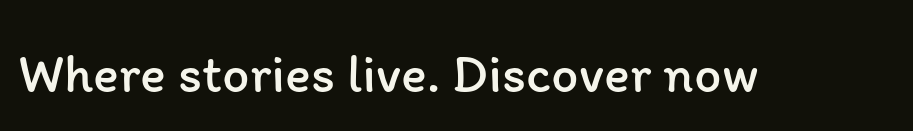Where stories live. Discover now